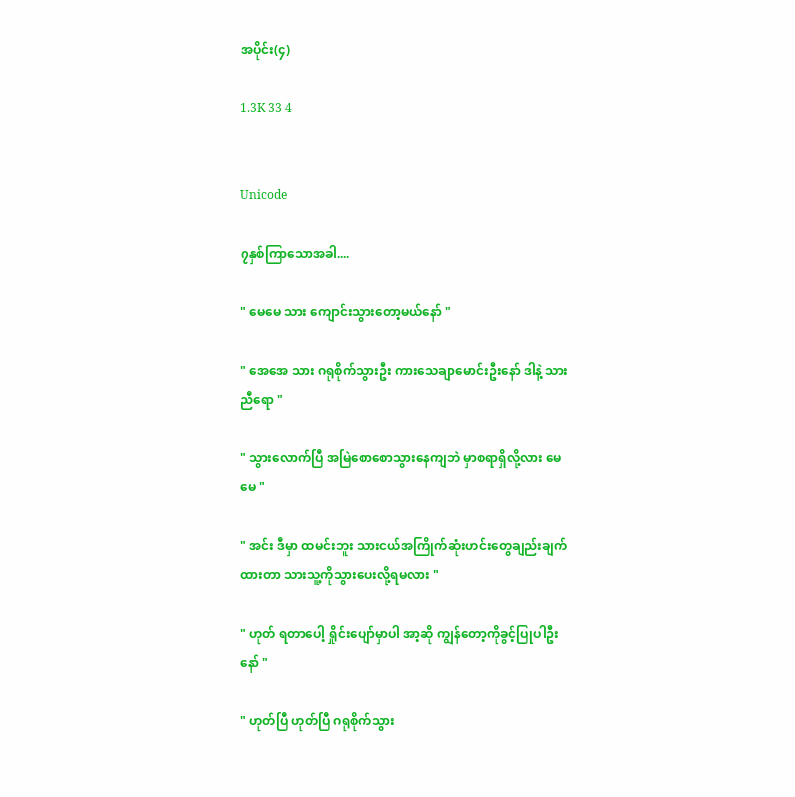အပိုင်း(၄)

1.3K 33 4


Unicode

၇နှစ်ကြာသောအခါ....

" မေမေ သား ကျောင်းသွားတော့မယ်နော် "

" အေအေ သား ဂရုစိုက်သွားဦး ကားသေချာမောင်းဦးနော် ဒါနဲ့ သားညီရော "

" သွားလောက်ပြီ အမြဲစောစောသွားနေကျဘဲ မှာစရာရှိလို့လား မေမေ "

" အင်း ဒီမှာ ထမင်းဘူး သားငယ်အကြိုက်ဆုံးဟင်းတွေချည်းချက်ထားတာ သားသူ့ကိုသွားပေးလို့ရမလား "

" ဟုတ် ရတာပေါ့ ရှိုင်းပျော်မှာပါ အာ့ဆို ကျွန်တော့ကိုခွင့်ပြုပါဦးနော် "

" ဟုတ်ပြီ ဟုတ်ပြီ ဂရုစိုက်သွား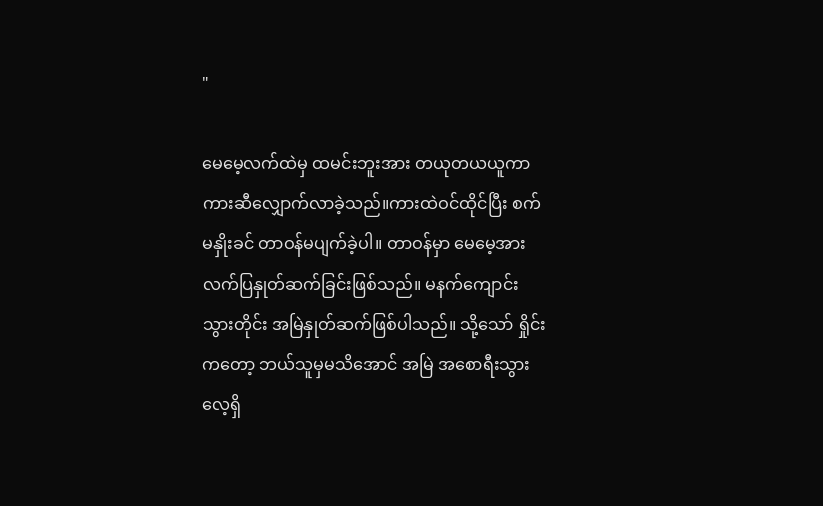"

မေမေ့လက်ထဲမှ ထမင်းဘူးအား တယုတယယူကာ ကားဆီလျှောက်လာခဲ့သည်။ကားထဲဝင်ထိုင်ပြီး စက်မနှိုးခင် တာဝန်မပျက်ခဲ့ပါ။ တာဝန်မှာ မေမေ့အား လက်ပြနှုတ်ဆက်ခြင်းဖြစ်သည်။ မနက်ကျောင်းသွားတိုင်း အမြဲနှုတ်ဆက်ဖြစ်ပါသည်။ သို့သော် ရှိုင်းကတော့ ဘယ်သူမှမသိအောင် အမြဲ အစောရီးသွားလေ့ရှိ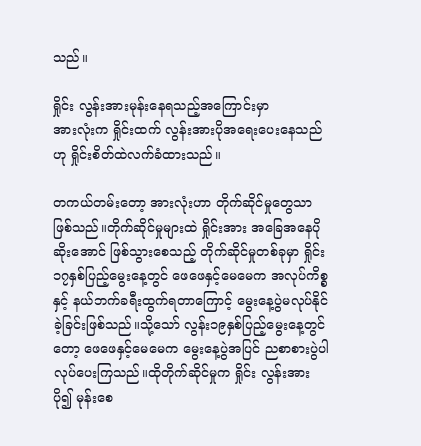သည်။

ရှိုင်း လွန်းအားမုန်းနေရသည့်အကြောင်းမှာ
အားလုံးက ရှိုင်းထက် လွန်းအားပိုအရေးပေးနေသည်ဟု ရှိုင်းစိတ်ထဲလက်ခံထားသည်။

တကယ်တမ်းတော့ အားလုံးဟာ တိုက်ဆိုင်မှုတွေသာဖြစ်သည်။တိုက်ဆိုင်မှုများထဲ ရှိုင်းအား အခြေအနေပိုဆိုးအောင် ဖြစ်သွား‌စေသည့် တိုက်ဆိုင်မှုတစ်ခုမှာ ရှိုင်း၁၇နှစ်ပြည့်မွေးနေ့တွင် ဖေဖေနှင့်မေမေက အလုပ်ကိစ္စနှင့် နယ်ဘက်ခရီးထွက်ရတာကြောင့် မွေးနေ့ပွဲမလုပ်နိုင်ခဲ့ခြင်းဖြစ်သည်။သို့သော် လွန်း၁၉နှစ်ပြည့်မွေးနေ့တွင်တော့ ဖေဖေနှင့်မေမေက မွေးနေ့ပွဲအပြင် ညစာစားပွဲပါ လုပ်ပေးကြသည်။ထိုတိုက်ဆိုင်မှုက ရှိုင်း လွန်းအား ပို၍ မုန်းစေ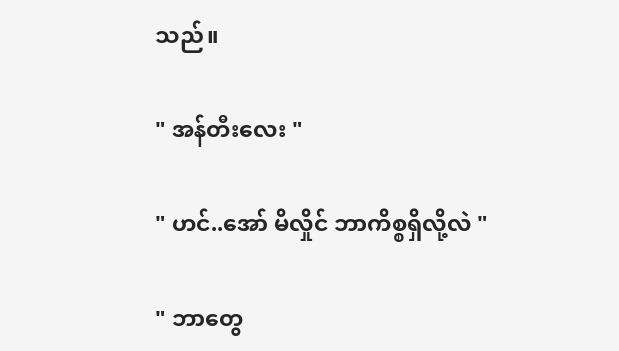သည်။

" အန်တီးလေး "

" ဟင်..အော် မိလှိုင် ဘာကိစ္စရှိလို့လဲ "

" ဘာတွေ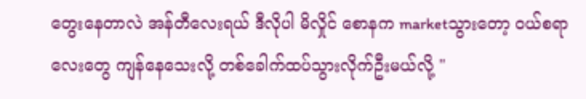တွေးနေတာလဲ အန်တီလေးရယ် ဒီလိုပါ မိလှိုင် စောနက marketသွားတော့ ဝယ်စရာလေးတွေ ကျန်နေသေးလို့ တစ်ခေါက်ထပ်သွားလိုက်ဦးမယ်လို့ "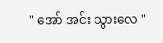" အော် အင်း သွားလေ "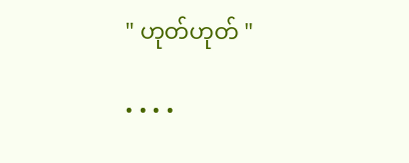" ဟုတ်ဟုတ် "

• • • •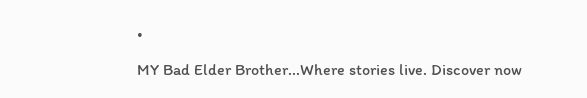•

MY Bad Elder Brother...Where stories live. Discover now